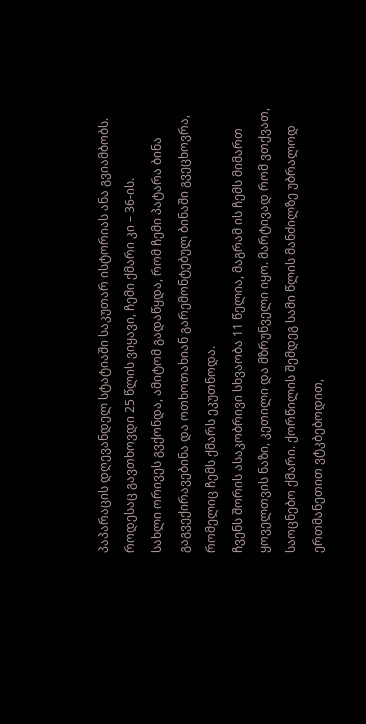პაპარაცის დღევანდელ სტატიაში საკუთარ ისტორიას ანა გვიამბობს.
როდესაც გავთხოვდი 25 წლის ვიყავი, ჩემი ქმარი კი – 36-ის.
სახლი ორივეს გვქონდა, ამიტომ გადაწყდა, რომ ჩემი პატარა ბინა გაგვექირავებინა და ოთხოთახიან გარემონტებულ ბინაში გვეცხოვრა, რომელიც ჩემს ქმარს ეკუთნოდა.
ჩვენს შორის ასაკობრივი სხვაობა 11 წელია, მაგრამ ის ჩემს მიმართ ყოველთვის ნაზი, კეთილი და მზრუნველი იყო. მარტივად რომ ვთქვათ, საოცნებო ქმარი. ქორწილის შემდეგ სამი წლის მანძილზე უბრალოდ ერთმანეთით ვტკბებოდით,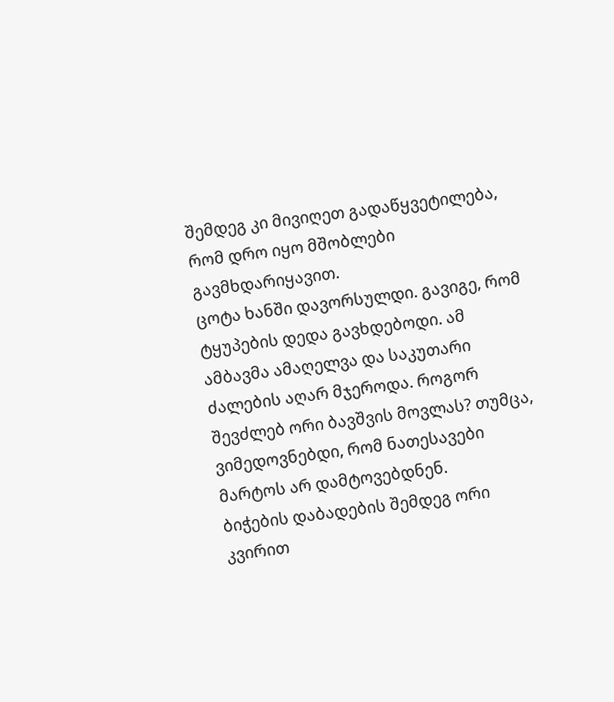შემდეგ კი მივიღეთ გადაწყვეტილება, რომ დრო იყო მშობლები გავმხდარიყავით.
ცოტა ხანში დავორსულდი. გავიგე, რომ ტყუპების დედა გავხდებოდი. ამ ამბავმა ამაღელვა და საკუთარი ძალების აღარ მჯეროდა. როგორ შევძლებ ორი ბავშვის მოვლას? თუმცა, ვიმედოვნებდი, რომ ნათესავები მარტოს არ დამტოვებდნენ.
ბიჭების დაბადების შემდეგ ორი კვირით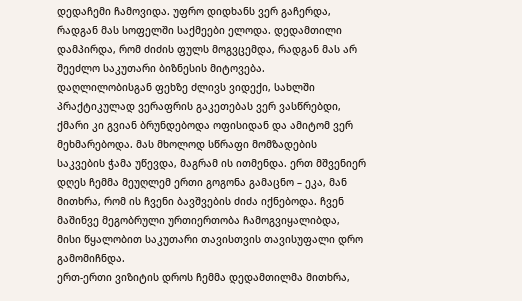დედაჩემი ჩამოვიდა. უფრო დიდხანს ვერ გაჩერდა, რადგან მას სოფელში საქმეები ელოდა. დედამთილი დამპირდა, რომ ძიძის ფულს მოგვცემდა, რადგან მას არ შეეძლო საკუთარი ბიზნესის მიტოვება.
დაღლილობისგან ფეხზე ძლივს ვიდექი, სახლში პრაქტიკულად ვერაფრის გაკეთებას ვერ ვასწრებდი, ქმარი კი გვიან ბრუნდებოდა ოფისიდან და ამიტომ ვერ მეხმარებოდა. მას მხოლოდ სწრაფი მომზადების საკვების ჭამა უწევდა, მაგრამ ის ითმენდა. ერთ მშვენიერ დღეს ჩემმა მეუღლემ ერთი გოგონა გამაცნო – ეკა, მან მითხრა, რომ ის ჩვენი ბავშვების ძიძა იქნებოდა. ჩვენ მაშინვე მეგობრული ურთიერთობა ჩამოგვიყალიბდა, მისი წყალობით საკუთარი თავისთვის თავისუფალი დრო გამომიჩნდა.
ერთ-ერთი ვიზიტის დროს ჩემმა დედამთილმა მითხრა,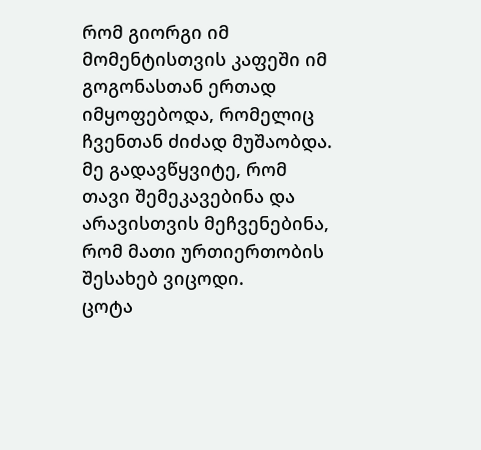რომ გიორგი იმ მომენტისთვის კაფეში იმ გოგონასთან ერთად იმყოფებოდა, რომელიც ჩვენთან ძიძად მუშაობდა. მე გადავწყვიტე, რომ თავი შემეკავებინა და არავისთვის მეჩვენებინა, რომ მათი ურთიერთობის შესახებ ვიცოდი.
ცოტა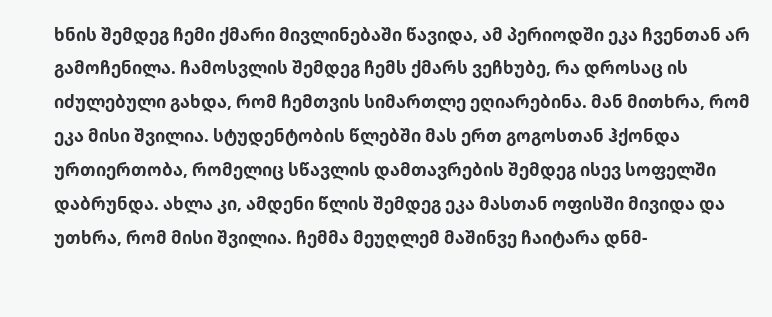ხნის შემდეგ ჩემი ქმარი მივლინებაში წავიდა, ამ პერიოდში ეკა ჩვენთან არ გამოჩენილა. ჩამოსვლის შემდეგ ჩემს ქმარს ვეჩხუბე, რა დროსაც ის იძულებული გახდა, რომ ჩემთვის სიმართლე ეღიარებინა. მან მითხრა, რომ ეკა მისი შვილია. სტუდენტობის წლებში მას ერთ გოგოსთან ჰქონდა ურთიერთობა, რომელიც სწავლის დამთავრების შემდეგ ისევ სოფელში დაბრუნდა. ახლა კი, ამდენი წლის შემდეგ ეკა მასთან ოფისში მივიდა და უთხრა, რომ მისი შვილია. ჩემმა მეუღლემ მაშინვე ჩაიტარა დნმ-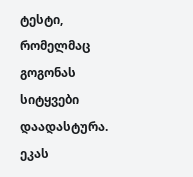ტესტი, რომელმაც გოგონას სიტყვები დაადასტურა. ეკას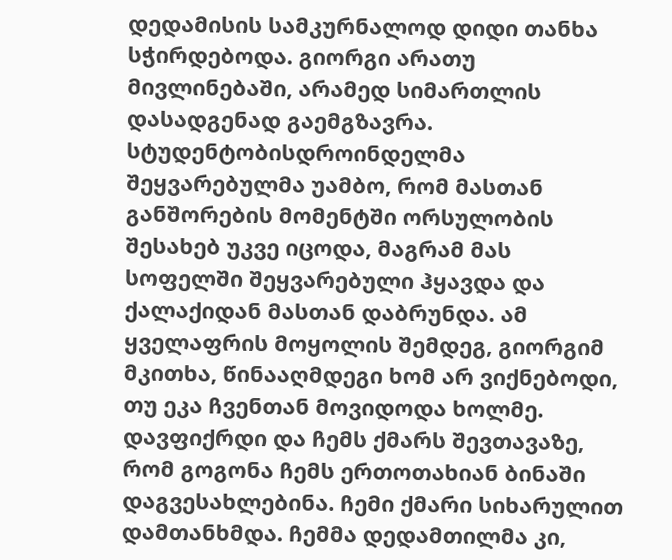დედამისის სამკურნალოდ დიდი თანხა სჭირდებოდა. გიორგი არათუ მივლინებაში, არამედ სიმართლის დასადგენად გაემგზავრა.
სტუდენტობისდროინდელმა შეყვარებულმა უამბო, რომ მასთან განშორების მომენტში ორსულობის შესახებ უკვე იცოდა, მაგრამ მას სოფელში შეყვარებული ჰყავდა და ქალაქიდან მასთან დაბრუნდა. ამ ყველაფრის მოყოლის შემდეგ, გიორგიმ მკითხა, წინააღმდეგი ხომ არ ვიქნებოდი, თუ ეკა ჩვენთან მოვიდოდა ხოლმე. დავფიქრდი და ჩემს ქმარს შევთავაზე, რომ გოგონა ჩემს ერთოთახიან ბინაში დაგვესახლებინა. ჩემი ქმარი სიხარულით დამთანხმდა. ჩემმა დედამთილმა კი,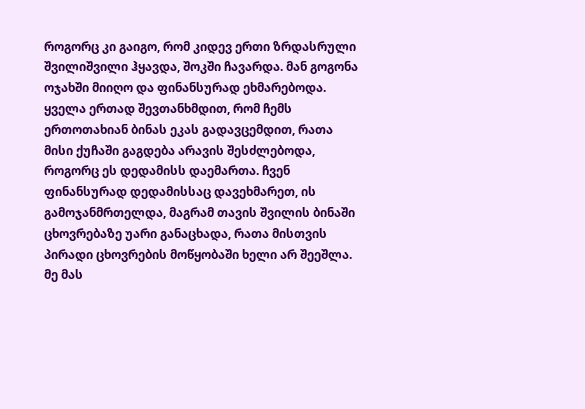როგორც კი გაიგო, რომ კიდევ ერთი ზრდასრული შვილიშვილი ჰყავდა, შოკში ჩავარდა. მან გოგონა ოჯახში მიიღო და ფინანსურად ეხმარებოდა.
ყველა ერთად შევთანხმდით, რომ ჩემს ერთოთახიან ბინას ეკას გადავცემდით, რათა მისი ქუჩაში გაგდება არავის შესძლებოდა, როგორც ეს დედამისს დაემართა. ჩვენ ფინანსურად დედამისსაც დავეხმარეთ, ის გამოჯანმრთელდა, მაგრამ თავის შვილის ბინაში ცხოვრებაზე უარი განაცხადა, რათა მისთვის პირადი ცხოვრების მოწყობაში ხელი არ შეეშლა. მე მას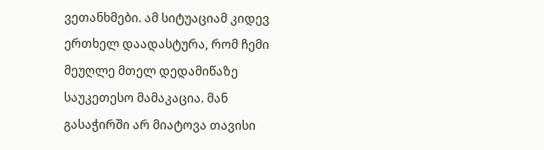ვეთანხმები. ამ სიტუაციამ კიდევ ერთხელ დაადასტურა, რომ ჩემი მეუღლე მთელ დედამიწაზე საუკეთესო მამაკაცია. მან გასაჭირში არ მიატოვა თავისი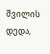შვილის დედა,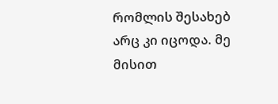რომლის შესახებ არც კი იცოდა. მე მისით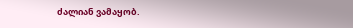ძალიან ვამაყობ.